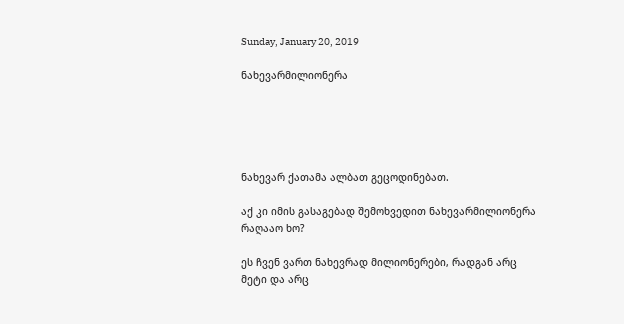Sunday, January 20, 2019

ნახევარმილიონერა





ნახევარ ქათამა ალბათ გეცოდინებათ.

აქ კი იმის გასაგებად შემოხვედით ნახევარმილიონერა რაღააო ხო?

ეს ჩვენ ვართ ნახევრად მილიონერები, რადგან არც  მეტი და არც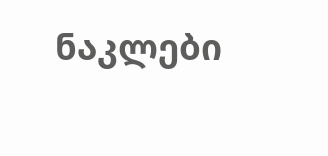ნაკლები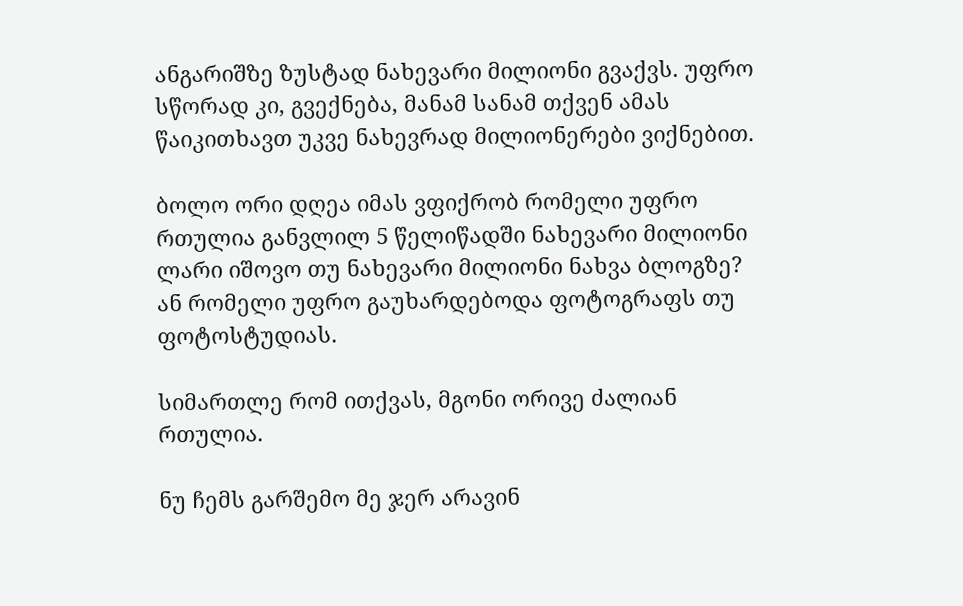ანგარიშზე ზუსტად ნახევარი მილიონი გვაქვს. უფრო სწორად კი, გვექნება, მანამ სანამ თქვენ ამას წაიკითხავთ უკვე ნახევრად მილიონერები ვიქნებით.

ბოლო ორი დღეა იმას ვფიქრობ რომელი უფრო რთულია განვლილ 5 წელიწადში ნახევარი მილიონი ლარი იშოვო თუ ნახევარი მილიონი ნახვა ბლოგზე? ან რომელი უფრო გაუხარდებოდა ფოტოგრაფს თუ ფოტოსტუდიას.

სიმართლე რომ ითქვას, მგონი ორივე ძალიან რთულია.

ნუ ჩემს გარშემო მე ჯერ არავინ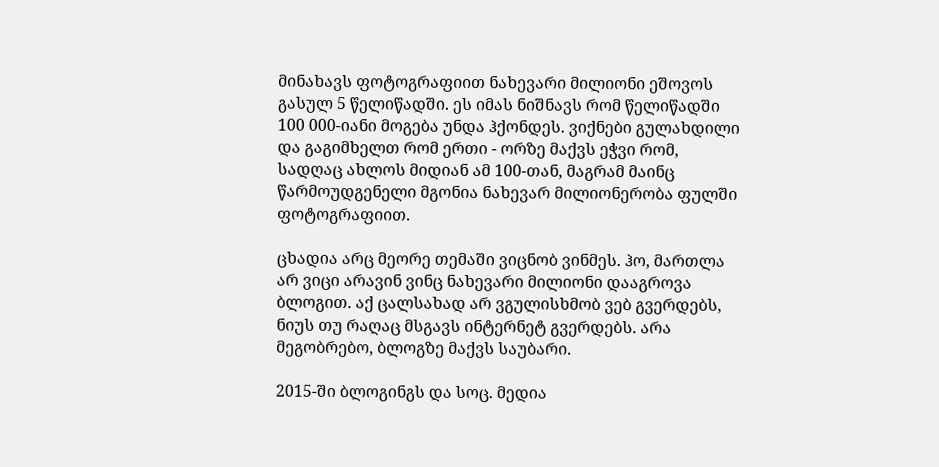მინახავს ფოტოგრაფიით ნახევარი მილიონი ეშოვოს გასულ 5 წელიწადში. ეს იმას ნიშნავს რომ წელიწადში 100 000-იანი მოგება უნდა ჰქონდეს. ვიქნები გულახდილი და გაგიმხელთ რომ ერთი - ორზე მაქვს ეჭვი რომ, სადღაც ახლოს მიდიან ამ 100-თან, მაგრამ მაინც წარმოუდგენელი მგონია ნახევარ მილიონერობა ფულში ფოტოგრაფიით.

ცხადია არც მეორე თემაში ვიცნობ ვინმეს. ჰო, მართლა არ ვიცი არავინ ვინც ნახევარი მილიონი დააგროვა ბლოგით. აქ ცალსახად არ ვგულისხმობ ვებ გვერდებს, ნიუს თუ რაღაც მსგავს ინტერნეტ გვერდებს. არა მეგობრებო, ბლოგზე მაქვს საუბარი.

2015-ში ბლოგინგს და სოც. მედია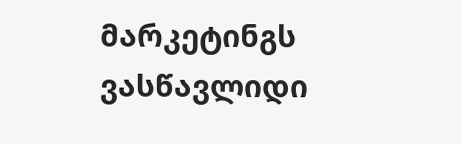მარკეტინგს ვასწავლიდი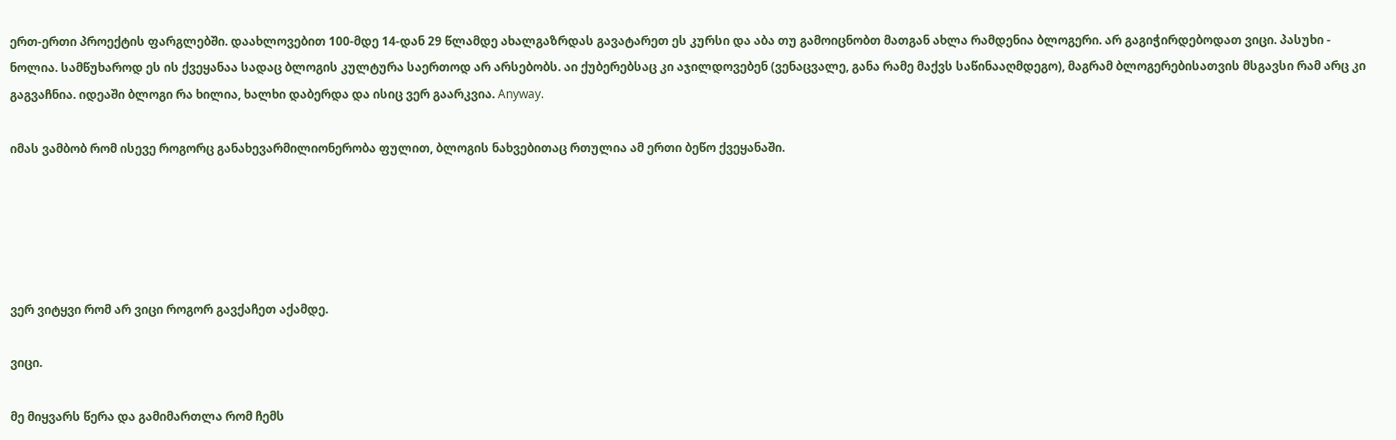ერთ-ერთი პროექტის ფარგლებში. დაახლოვებით 100-მდე 14-დან 29 წლამდე ახალგაზრდას გავატარეთ ეს კურსი და აბა თუ გამოიცნობთ მათგან ახლა რამდენია ბლოგერი. არ გაგიჭირდებოდათ ვიცი. პასუხი - ნოლია. სამწუხაროდ ეს ის ქვეყანაა სადაც ბლოგის კულტურა საერთოდ არ არსებობს. აი ქუბერებსაც კი აჯილდოვებენ (ვენაცვალე, განა რამე მაქვს საწინააღმდეგო), მაგრამ ბლოგერებისათვის მსგავსი რამ არც კი გაგვაჩნია. იდეაში ბლოგი რა ხილია, ხალხი დაბერდა და ისიც ვერ გაარკვია. Anyway.

იმას ვამბობ რომ ისევე როგორც განახევარმილიონერობა ფულით, ბლოგის ნახვებითაც რთულია ამ ერთი ბეწო ქვეყანაში.





ვერ ვიტყვი რომ არ ვიცი როგორ გავქაჩეთ აქამდე.

ვიცი.

მე მიყვარს წერა და გამიმართლა რომ ჩემს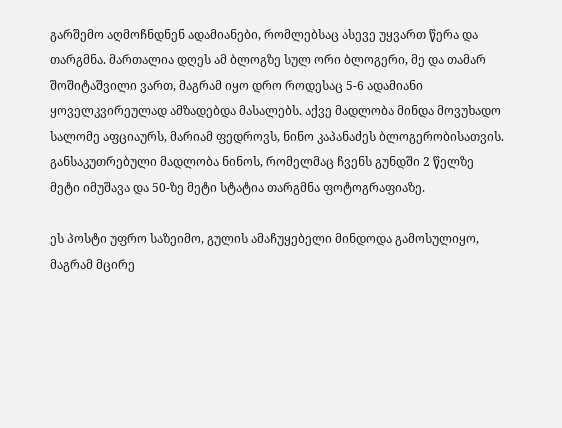გარშემო აღმოჩნდნენ ადამიანები, რომლებსაც ასევე უყვართ წერა და თარგმნა. მართალია დღეს ამ ბლოგზე სულ ორი ბლოგერი, მე და თამარ შოშიტაშვილი ვართ, მაგრამ იყო დრო როდესაც 5-6 ადამიანი ყოველკვირეულად ამზადებდა მასალებს. აქვე მადლობა მინდა მოვუხადო სალომე აფციაურს, მარიამ ფედროვს, ნინო კაპანაძეს ბლოგერობისათვის. განსაკუთრებული მადლობა ნინოს, რომელმაც ჩვენს გუნდში 2 წელზე მეტი იმუშავა და 50-ზე მეტი სტატია თარგმნა ფოტოგრაფიაზე.

ეს პოსტი უფრო საზეიმო, გულის ამაჩუყებელი მინდოდა გამოსულიყო, მაგრამ მცირე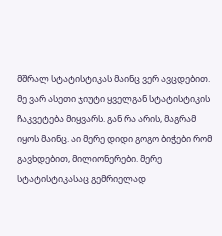მშრალ სტატისტიკას მაინც ვერ ავცდებით. მე ვარ ასეთი ჯიუტი ყველგან სტატისტიკის ჩაკვეტება მიყვარს. გან რა არის, მაგრამ იყოს მაინც. აი მერე დიდი გოგო ბიჭები რომ გავხდებით, მილიონერები. მერე სტატისტიკასაც გემრიელად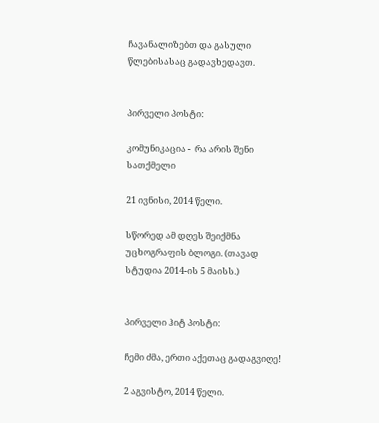ჩავანალიზებთ და გასული წლებისასაც გადავხედავთ.


პირველი პოსტი:

კომუნიკაცია -  რა არის შენი სათქმელი

21 ივნისი, 2014 წელი.

სწორედ ამ დღეს შეიქმნა უცხოგრაფის ბლოგი. (თავად სტუდია 2014-ის 5 მაისს.)


პირველი ჰიტ პოსტი:

ჩემი ძმა, ერთი აქეთაც გადაგვიღე!

2 აგვისტო, 2014 წელი.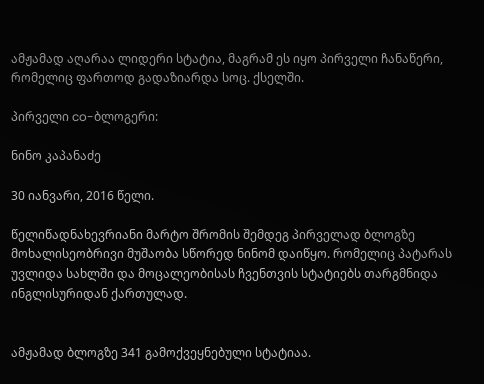ამჟამად აღარაა ლიდერი სტატია, მაგრამ ეს იყო პირველი ჩანაწერი, რომელიც ფართოდ გადაზიარდა სოც. ქსელში.

პირველი co-ბლოგერი:

ნინო კაპანაძე

30 იანვარი, 2016 წელი.

წელიწადნახევრიანი მარტო შრომის შემდეგ პირველად ბლოგზე მოხალისეობრივი მუშაობა სწორედ ნინომ დაიწყო. რომელიც პატარას უვლიდა სახლში და მოცალეობისას ჩვენთვის სტატიებს თარგმნიდა ინგლისურიდან ქართულად.


ამჟამად ბლოგზე 341 გამოქვეყნებული სტატიაა.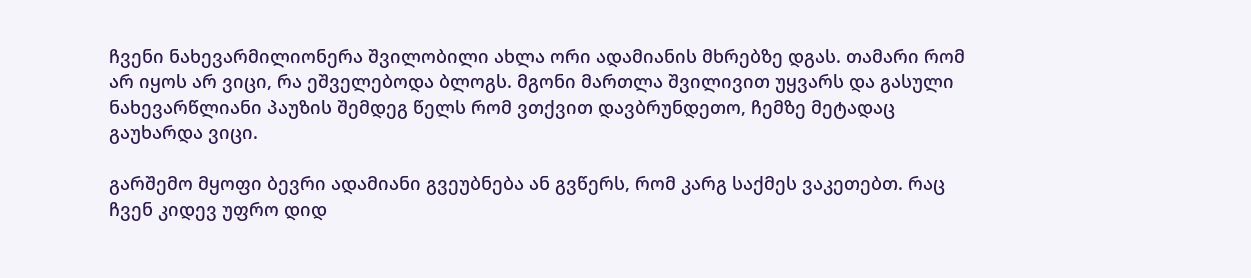ჩვენი ნახევარმილიონერა შვილობილი ახლა ორი ადამიანის მხრებზე დგას. თამარი რომ არ იყოს არ ვიცი, რა ეშველებოდა ბლოგს. მგონი მართლა შვილივით უყვარს და გასული ნახევარწლიანი პაუზის შემდეგ წელს რომ ვთქვით დავბრუნდეთო, ჩემზე მეტადაც გაუხარდა ვიცი.

გარშემო მყოფი ბევრი ადამიანი გვეუბნება ან გვწერს, რომ კარგ საქმეს ვაკეთებთ. რაც ჩვენ კიდევ უფრო დიდ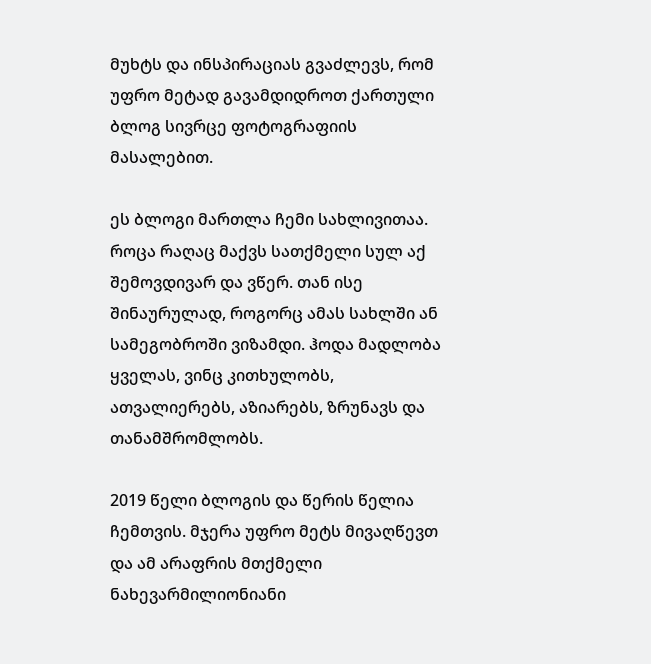მუხტს და ინსპირაციას გვაძლევს, რომ უფრო მეტად გავამდიდროთ ქართული ბლოგ სივრცე ფოტოგრაფიის მასალებით.

ეს ბლოგი მართლა ჩემი სახლივითაა. როცა რაღაც მაქვს სათქმელი სულ აქ შემოვდივარ და ვწერ. თან ისე შინაურულად, როგორც ამას სახლში ან სამეგობროში ვიზამდი. ჰოდა მადლობა ყველას, ვინც კითხულობს, ათვალიერებს, აზიარებს, ზრუნავს და თანამშრომლობს.

2019 წელი ბლოგის და წერის წელია ჩემთვის. მჯერა უფრო მეტს მივაღწევთ და ამ არაფრის მთქმელი ნახევარმილიონიანი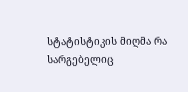სტატისტიკის მიღმა რა სარგებელიც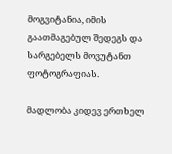მოგვიტანია, იმის გაათმაგებულ შედეგს და სარგებელს მოვუტანთ ფოტოგრაფიას.

მადლობა კიდევ ერთხელ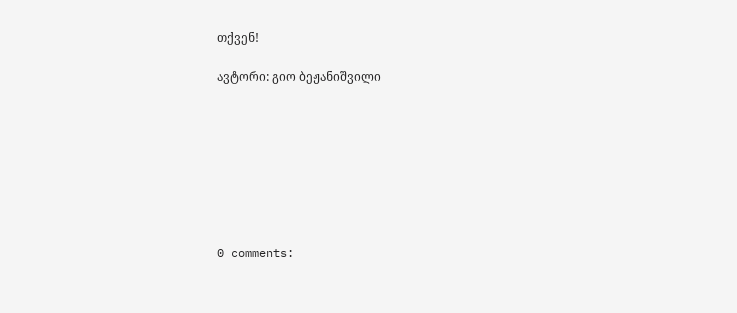თქვენ!

ავტორი: გიო ბეჟანიშვილი








0 comments: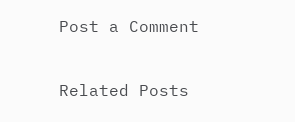Post a Comment

Related Posts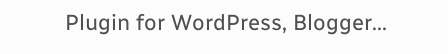Plugin for WordPress, Blogger...